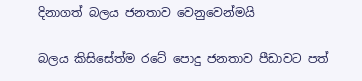දිනාගත් බලය ජනතාව වෙනුවෙන්මයි

බලය කිසිසේත්ම රටේ පොදු ජනතාව පීඩාවට පත්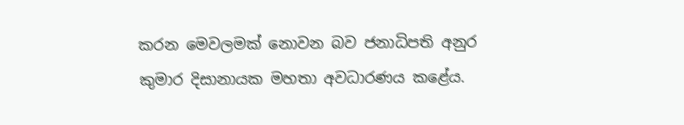කරන මෙවලමක් නොවන බව ජනාධිපති අනුර කුමාර දිසානායක මහතා අවධාරණය කළේය.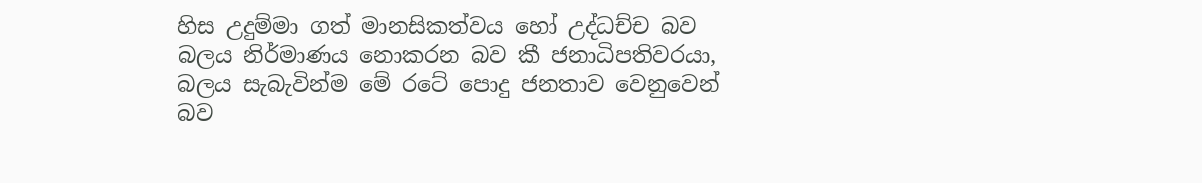හිස උදුම්මා ගත් මානසිකත්වය හෝ උද්ධච්ච බව බලය නිර්මාණය නොකරන බව කී ජනාධිපතිවරයා, බලය සැබැවින්ම මේ රටේ පොදු ජනතාව වෙනුවෙන් බව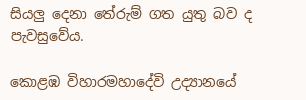සියලු දෙනා තේරුම් ගත යුතු බව ද පැවසුවේය.

කොළඹ විහාරමහාදේවි උද්‍යානයේ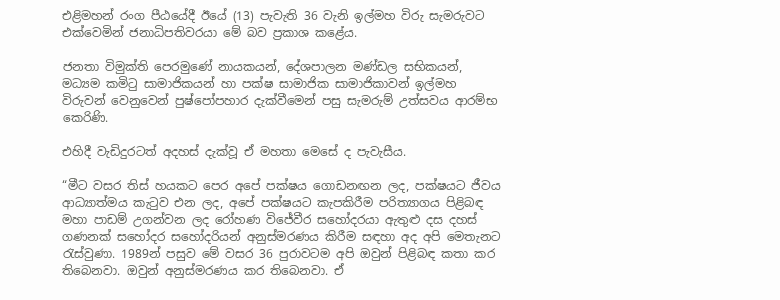එළිමහන් රංග පීඨයේදී ඊයේ (13) පැවැති 36 වැනි ඉල්මහ විරු සැමරුවට එක්වෙමින් ජනාධිපතිවරයා මේ බව ප්‍රකාශ කළේය.

ජනතා විමුක්ති පෙරමුණේ නායකයන්, දේශපාලන මණ්ඩල සභිකයන්, මධ්‍යම කමිටු සාමාජිකයන් හා පක්ෂ සාමාජික සාමාජිකාවන් ඉල්මහ විරුවන් වෙනුවෙන් පුෂ්පෝපහාර දැක්වීමෙන් පසු සැමරුම් උත්සවය ආරම්භ කෙරිණි.

එහිදී වැඩිදුරටත් අදහස් දැක්වූ ඒ මහතා මෙසේ ද පැවැසීය.

“මීට වසර තිස් හයකට පෙර අපේ පක්ෂය ගොඩනඟන ලද, පක්ෂයට ජීවය ආධ්‍යාත්මය කැටුව එන ලද, අපේ පක්ෂයට කැපකිරීම පරිත්‍යාගය පිළිබඳ මහා පාඩම් උගන්වන ලද රෝහණ විජේවීර සහෝදරයා ඇතුළු දස දහස් ගණනක් සහෝදර සහෝදරියන් අනුස්මරණය කිරීම සඳහා අද අපි මෙතැනට රැස්වුණා. 1989න් පසුව මේ වසර 36 පුරාවටම අපි ඔවුන් පිළිබඳ කතා කර තිබෙනවා. ඔවුන් අනුස්මරණය කර තිබෙනවා. ඒ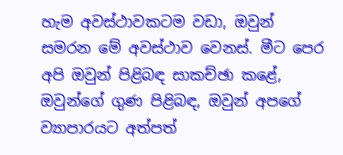හැම අවස්ථාවකටම වඩා, ඔවුන් සමරන මේ අවස්ථාව වෙනස්. මීට පෙර අපි ඔවුන් පිළිබඳ සාකච්ඡා කළේ, ඔවුන්ගේ ගුණ පිළිබඳ, ඔවුන් අපගේ ව්‍යාපාරයට අත්පත්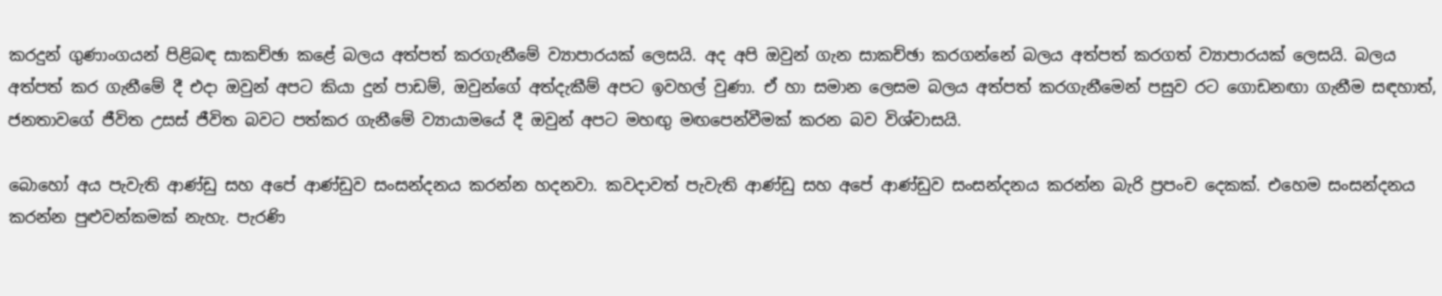කරදුන් ගුණාංගයන් පිළිබඳ සාකච්ඡා කළේ බලය අත්පත් කරගැනීමේ ව්‍යාපාරයක් ලෙසයි. අද අපි ඔවුන් ගැන සාකච්ඡා කරගන්නේ බලය අත්පත් කරගත් ව්‍යාපාරයක් ලෙසයි. බලය අත්පත් කර ගැනීමේ දී එදා ඔවුන් අපට කියා දුන් පාඩම්, ඔවුන්ගේ අත්දැකීම් අපට ඉවහල් වුණා. ඒ හා සමාන ලෙසම බලය අත්පත් කරගැනීමෙන් පසුව රට ගොඩනඟා ගැනීම සඳහාත්, ජනතාවගේ ජීවිත උසස් ජීවිත බවට පත්කර ගැනීමේ ව්‍යායාමයේ දී ඔවුන් අපට මහඟු මඟපෙන්වීමක් කරන බව විශ්වාසයි.

බොහෝ අය පැවැති ආණ්ඩු සහ අපේ ආණ්ඩුව සංසන්දනය කරන්න හදනවා. කවදාවත් පැවැති ආණ්ඩු සහ අපේ ආණ්ඩුව සංසන්දනය කරන්න බැරි ප්‍රපංච දෙකක්. එහෙම සංසන්දනය කරන්න පුළුවන්කමක් නැහැ. පැරණි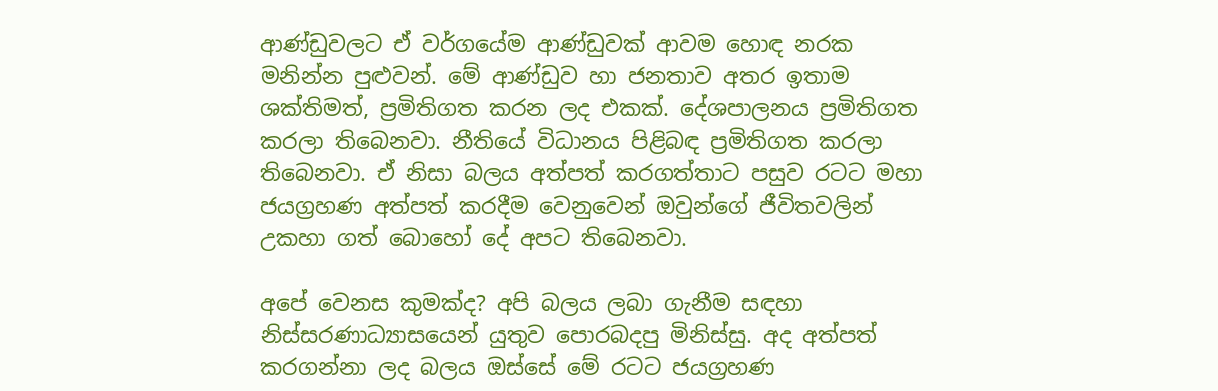ආණ්ඩුවලට ඒ වර්ගයේම ආණ්ඩුවක් ආවම හොඳ නරක මනින්න පුළුවන්. මේ ආණ්ඩුව හා ජනතාව අතර ඉතාම ශක්තිමත්, ප්‍රමිතිගත කරන ලද එකක්. දේශපාලනය ප්‍රමිතිගත කරලා තිබෙනවා. නීතියේ විධානය පිළිබඳ ප්‍රමිතිගත කරලා තිබෙනවා. ඒ නිසා බලය අත්පත් කරගත්තාට පසුව රටට මහා ජයග්‍රහණ අත්පත් කරදීම වෙනුවෙන් ඔවුන්ගේ ජීවිතවලින් උකහා ගත් බොහෝ දේ අපට තිබෙනවා.

අපේ වෙනස කුමක්ද? අපි බලය ලබා ගැනීම සඳහා නිස්සරණාධ්‍යාසයෙන් යුතුව පොරබදපු මිනිස්සු. අද අත්පත් කරගන්නා ලද බලය ඔස්සේ මේ රටට ජයග්‍රහණ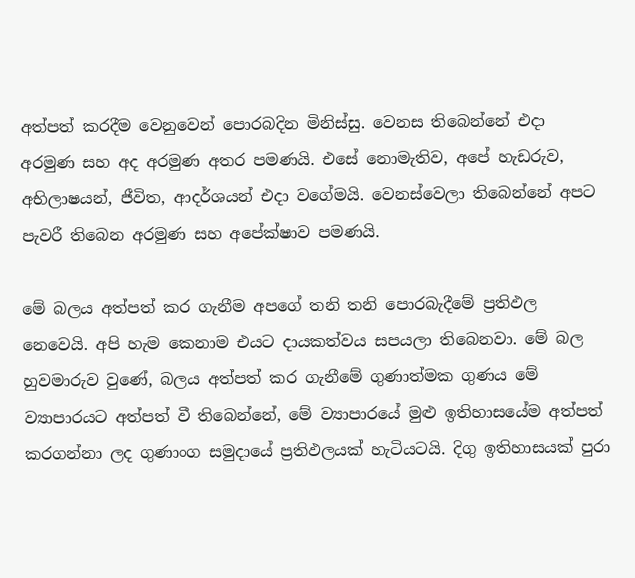අත්පත් කරදීම වෙනුවෙන් පොරබදින මිනිස්සු. වෙනස තිබෙන්නේ එදා අරමුණ සහ අද අරමුණ අතර පමණයි. එසේ නොමැතිව, අපේ හැඩරුව, අභිලාෂයන්, ජීවිත, ආදර්ශයන් එදා වගේමයි. වෙනස්වෙලා තිබෙන්නේ අපට පැවරී තිබෙන අරමුණ සහ අපේක්ෂාව පමණයි.

මේ බලය අත්පත් කර ගැනීම අපගේ තනි තනි පොරබැදීමේ ප්‍රතිඵල නෙවෙයි. අපි හැම කෙනාම එයට දායකත්වය සපයලා තිබෙනවා. මේ බල හුවමාරුව වුණේ, බලය අත්පත් කර ගැනීමේ ගුණාත්මක ගුණය මේ ව්‍යාපාරයට අත්පත් වී තිබෙන්නේ, මේ ව්‍යාපාරයේ මුළු ඉතිහාසයේම අත්පත් කරගන්නා ලද ගුණාංග සමුදායේ ප්‍රතිඵලයක් හැටියටයි. දිගු ඉතිහාසයක් පුරා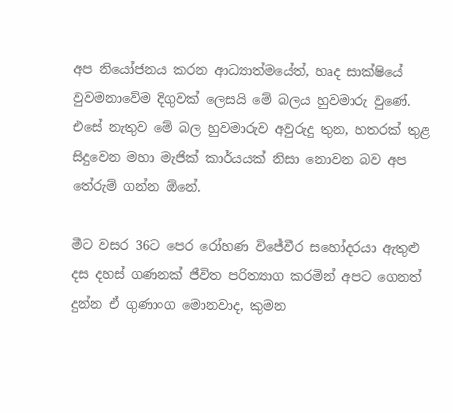අප නියෝජනය කරන ආධ්‍යාත්මයේත්, හෘද සාක්ෂියේ වුවමනාවේම දිගුවක් ලෙසයි මේ බලය හුවමාරු වුණේ. එසේ නැතුව මේ බල හුවමාරුව අවුරුදු තුන, හතරක් තුළ සිදුවෙන මහා මැජික් කාර්යයක් නිසා නොවන බව අප තේරුම් ගන්න ඕනේ.

මීට වසර 36ට පෙර රෝහණ විජේවීර සහෝදරයා ඇතුළු දස දහස් ගණනක් ජීවිත පරිත්‍යාග කරමින් අපට ගෙනත් දුන්න ඒ ගුණාංග මොනවාද, කුමන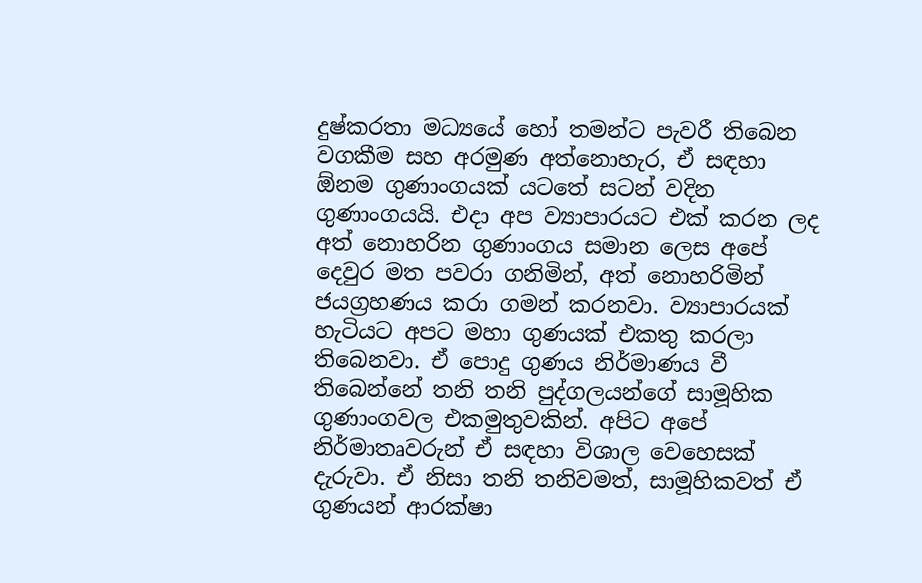දුෂ්කරතා මධ්‍යයේ හෝ තමන්ට පැවරී තිබෙන වගකීම සහ අරමුණ අත්නොහැර, ඒ සඳහා ඕනම ගුණාංගයක් යටතේ සටන් වදින ගුණාංගයයි. එදා අප ව්‍යාපාරයට එක් කරන ලද අත් නොහරින ගුණාංගය සමාන ලෙස අපේ දෙවුර මත පවරා ගනිමින්, අත් නොහරිමින් ජයග්‍රහණය කරා ගමන් කරනවා. ව්‍යාපාරයක් හැටියට අපට මහා ගුණයක් එකතු කරලා තිබෙනවා. ඒ පොදු ගුණය නිර්මාණය වී තිබෙන්නේ තනි තනි පුද්ගලයන්ගේ සාමූහික ගුණාංගවල එකමුතුවකින්. අපිට අපේ නිර්මාතෘවරුන් ඒ සඳහා විශාල වෙහෙසක් දැරුවා. ඒ නිසා තනි තනිවමත්, සාමූහිකවත් ඒ ගුණයන් ආරක්ෂා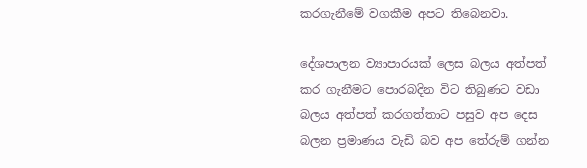කරගැනීමේ වගකීම අපට තිබෙනවා.

දේශපාලන ව්‍යාපාරයක් ලෙස බලය අත්පත් කර ගැනීමට පොරබදින විට තිබුණට වඩා බලය අත්පත් කරගත්තාට පසුව අප දෙස බලන ප්‍රමාණය වැඩි බව අප තේරුම් ගන්න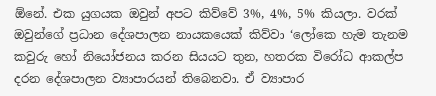ඕනේ. එක යුගයක ඔවුන් අපට කිව්වේ 3%, 4%, 5% කියලා. වරක් ඔවුන්ගේ ප්‍රධාන දේශපාලන නායකයෙක් කිව්වා ‘ලෝකෙ හැම තැනම කවුරු හෝ නියෝජනය කරන සියයට තුන, හතරක විරෝධ ආකල්ප දරන දේශපාලන ව්‍යාපාරයන් තිබෙනවා. ඒ ව්‍යාපාර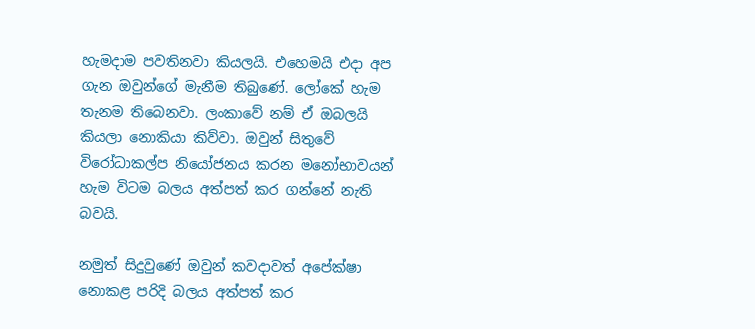හැමදාම පවතිනවා කියලයි. එහෙමයි එදා අප ගැන ඔවුන්ගේ මැනීම තිබුණේ. ලෝකේ හැම තැනම තිබෙනවා. ලංකාවේ නම් ඒ ඔබලයි කියලා නොකියා කිව්වා. ඔවුන් සිතුවේ විරෝධාකල්ප නියෝජනය කරන මනෝභාවයන් හැම විටම බලය අත්පත් කර ගන්නේ නැති බවයි.

නමුත් සිදුවුණේ ඔවුන් කවදාවත් අපේක්ෂා නොකළ පරිදි බලය අත්පත් කර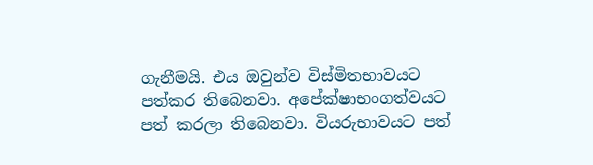ගැනීමයි. එය ඔවුන්ව විස්මිතභාවයට පත්කර තිබෙනවා. අපේක්ෂාභංගත්වයට පත් කරලා තිබෙනවා. වියරුභාවයට පත්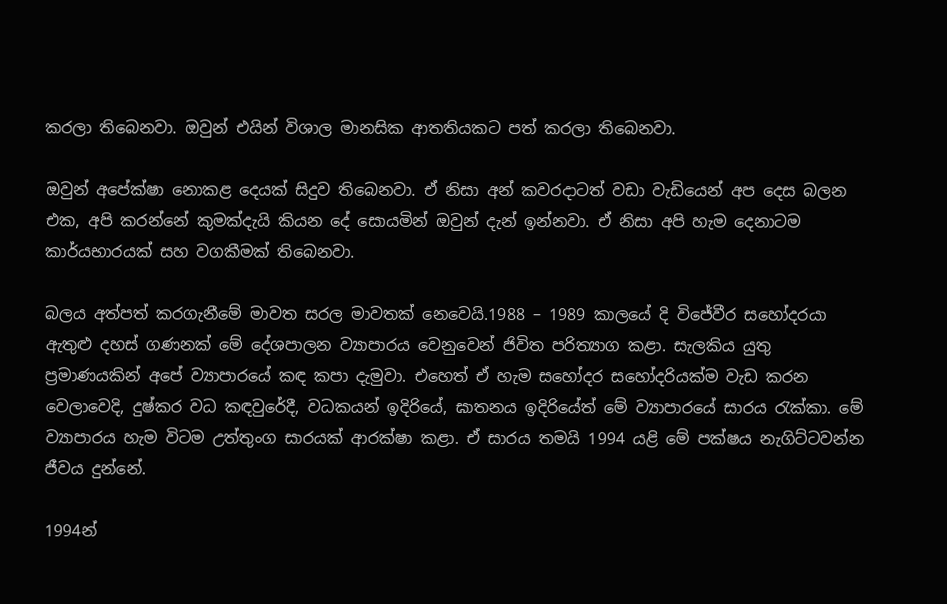කරලා තිබෙනවා. ඔවුන් එයින් විශාල මානසික ආතතියකට පත් කරලා තිබෙනවා.

ඔවුන් අපේක්ෂා නොකළ දෙයක් සිදුව තිබෙනවා. ඒ නිසා අන් කවරදාටත් වඩා වැඩියෙන් අප දෙස බලන එක, අපි කරන්නේ කුමක්දැයි කියන දේ සොයමින් ඔවුන් දැන් ඉන්නවා. ඒ නිසා අපි හැම දෙනාටම කාර්යභාරයක් සහ වගකීමක් තිබෙනවා.

බලය අත්පත් කරගැනීමේ මාවත සරල මාවතක් නෙවෙයි.1988 – 1989 කාලයේ දි විජේවීර සහෝදරයා ඇතුළු දහස් ගණනක් මේ දේශපාලන ව්‍යාපාරය වෙනුවෙන් ජිවිත පරිත්‍යාග කළා. සැලකිය යුතු ප්‍රමාණයකින් අපේ ව්‍යාපාරයේ කඳ කපා දැමුවා. එහෙත් ඒ හැම සහෝදර සහෝදරියක්ම වැඩ කරන වෙලාවෙදි, දුෂ්කර වධ කඳවුරේදී, වධකයන් ඉදිරියේ, ඝාතනය ඉදිරියේත් මේ ව්‍යාපාරයේ සාරය රැක්කා. මේ ව්‍යාපාරය හැම විටම උත්තුංග සාරයක් ආරක්ෂා කළා. ඒ සාරය තමයි 1994 යළි මේ පක්ෂය නැගිට්ටවන්න ජීවය දුන්නේ.

1994න්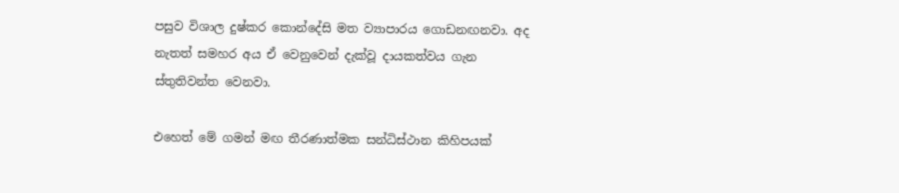පසුව විශාල දුෂ්කර කොන්දේසි මත ව්‍යාපාරය ගොඩනඟනවා. අද නැතත් සමහර අය ඒ වෙනුවෙන් දැක්වූ දායකත්වය ගැන ස්තුතිවන්ත වෙනවා.

එහෙත් මේ ගමන් මඟ තීරණාත්මක සන්ධිස්ථාන කිහිපයක්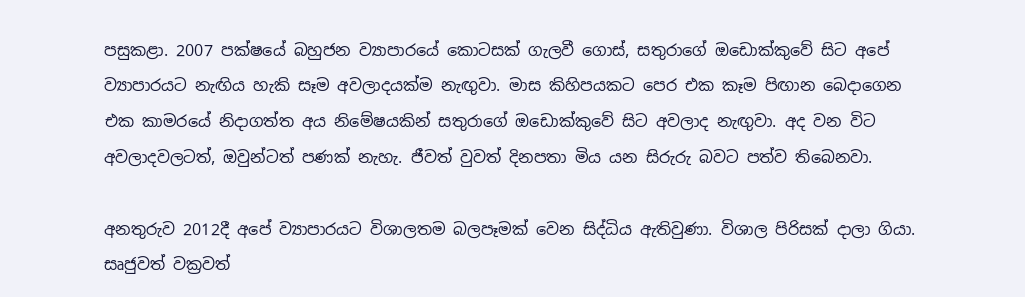පසුකළා. 2007 පක්ෂයේ බහුජන ව්‍යාපාරයේ කොටසක් ගැලවී ගොස්, සතුරාගේ ඔඩොක්කුවේ සිට අපේ ව්‍යාපාරයට නැඟිය හැකි සෑම අවලාදයක්ම නැඟුවා. මාස කිහිපයකට පෙර එක කෑම පිඟාන බෙදාගෙන එක කාමරයේ නිදාගත්ත අය නිමේෂයකින් සතුරාගේ ඔඩොක්කුවේ සිට අවලාද නැඟුවා. අද වන විට අවලාදවලටත්, ඔවුන්ටත් පණක් නැහැ. ජීවත් වුවත් දිනපතා මිය යන සිරුරු බවට පත්ව තිබෙනවා.

අනතුරුව 2012දී අපේ ව්‍යාපාරයට විශාලතම බලපෑමක් වෙන සිද්ධිය ඇතිවුණා. විශාල පිරිසක් දාලා ගියා. සෘජුවත් වක්‍රවත්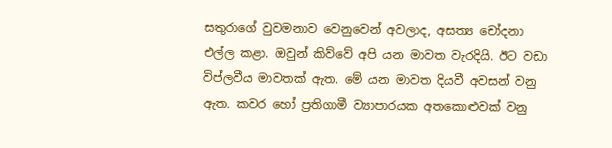සතුරාගේ වුවමනාව වෙනුවෙන් අවලාද, අසත්‍ය චෝදනා එල්ල කළා. ඔවුන් කිව්වේ අපි යන මාවත වැරදියි. ඊට වඩා විප්ලවීය මාවතක් ඇත. මේ යන මාවත දියවී අවසන් වනු ඇත. කවර හෝ ප්‍රතිගාමී ව්‍යාපාරයක අතකොළුවක් වනු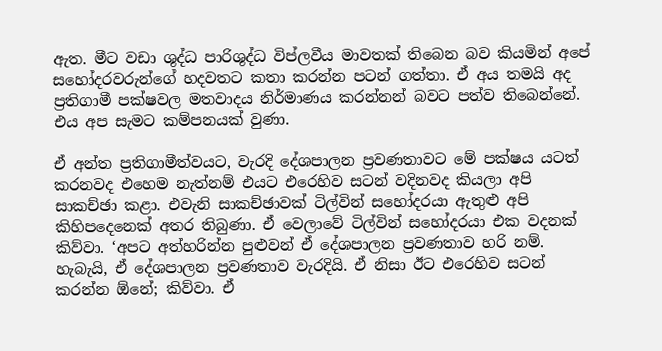ඇත. මීට වඩා ශුද්ධ පාරිශුද්ධ විප්ලවීය මාවතක් තිබෙන බව කියමින් අපේ සහෝදරවරුන්ගේ හදවතට කතා කරන්න පටන් ගත්තා. ඒ අය තමයි අද ප්‍රතිගාමී පක්ෂවල මතවාදය නිර්මාණය කරන්නන් බවට පත්ව තිබෙන්නේ. එය අප සැමට කම්පනයක් වුණා.

ඒ අන්ත ප්‍රතිගාමීත්වයට, වැරදි දේශපාලන ප්‍රවණතාවට මේ පක්ෂය යටත් කරනවද එහෙම නැත්නම් එයට එරෙහිව සටන් වදිනවද කියලා අපි සාකච්ඡා කළා. එවැනි සාකච්ඡාවක් ටිල්වින් සහෝදරයා ඇතුළු අපි කිහිපදෙනෙක් අතර තිබුණා. ඒ වෙලාවේ ටිල්වින් සහෝදරයා එක වදනක් කිව්වා. ‘අපට අත්හරින්න පුළුවන් ඒ දේශපාලන ප්‍රවණතාව හරි නම්. හැබැයි, ඒ දේශපාලන ප්‍රවණතාව වැරදියි. ඒ නිසා ඊට එරෙහිව සටන් කරන්න ඕනේ; කිව්වා. ඒ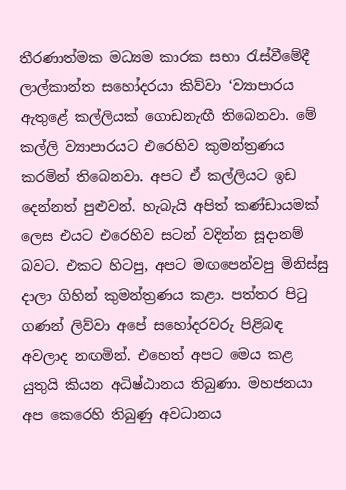තීරණාත්මක මධ්‍යම කාරක සභා රැස්වීමේදී ලාල්කාන්ත සහෝදරයා කිව්වා ‘ව්‍යාපාරය ඇතුළේ කල්ලියක් ගොඩනැ‍ඟී තිබෙනවා. මේ කල්ලි ව්‍යාපාරයට එරෙහිව කුමන්ත්‍රණය කරමින් තිබෙනවා. අපට ඒ කල්ලියට ඉඩ දෙන්නත් පුළුවන්. හැබැයි අපිත් කණ්ඩායමක් ලෙස එයට එරෙහිව සටන් වදින්න සූදානම් බවට. එකට හිටපු, අපට මඟපෙන්වපු මිනිස්සු දාලා ගිහින් කුමන්ත්‍රණය කළා. පත්තර පිටු ගණන් ලිව්වා අපේ සහෝදරවරු පිළිබඳ අවලාද නඟමින්. එහෙත් අපට මෙය කළ යුතුයි කියන අධිෂ්ඨානය තිබුණා. මහජනයා අප කෙරෙහි තිබුණු අවධානය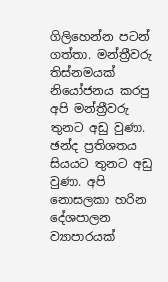ගිලිහෙන්න පටන් ගත්තා. මන්ත්‍රීවරු තිස්නමයක් නියෝජනය කරපු අපි මන්ත්‍රීවරු තුනට අඩු වුණා. ඡන්ද ප්‍රතිශතය සියයට තුනට අඩු වුණා. අපි නොසලකා හරින දේශපාලන ව්‍යාපාරයක්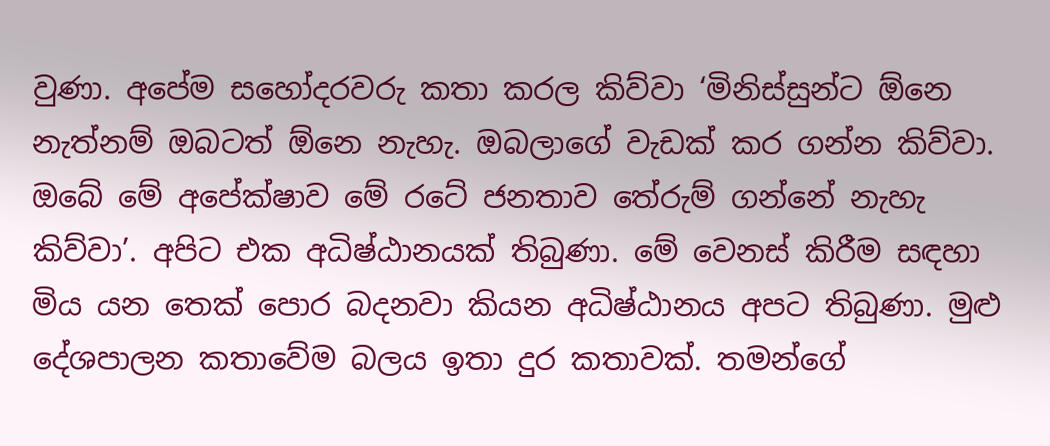වුණා. අපේම සහෝදරවරු කතා කරල කිව්වා ‘මිනිස්සුන්ට ඕනෙ නැත්නම් ඔබටත් ඕනෙ නැහැ. ඔබලාගේ වැඩක් කර ගන්න කිව්වා. ඔබේ මේ අපේක්ෂාව මේ රටේ ජනතාව තේරුම් ගන්නේ නැහැ කිව්වා’. අපිට එක අධිෂ්ඨානයක් තිබුණා. මේ වෙනස් කිරීම සඳහා මිය යන තෙක් පොර බදනවා කියන අධිෂ්ඨානය අපට තිබුණා. මුළු දේශපාලන කතාවේම බලය ඉතා දුර කතාවක්. තමන්ගේ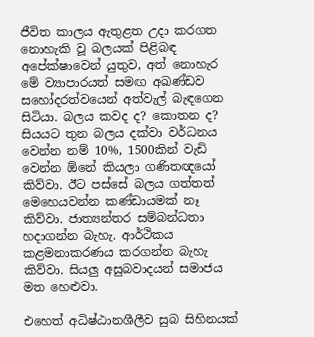ජීවිත කාලය ඇතුළත උදා කරගත නොහැකි වූ බලයක් පිළිබඳ අපේක්ෂාවෙන් යුතුව, අත් නොහැර මේ ව්‍යාපාරයත් සමඟ අඛණ්ඩව සහෝදරත්වයෙන් අත්වැල් බැඳගෙන සිටියා. බලය කවද ද? කොතන ද? සියයට තුන බලය දක්වා වර්ධනය වෙන්න නම් 10%, 1500කින් වැඩි වෙන්න ඕනේ කියලා ගණිතඥයෝ කිව්වා. ඊට පස්සේ බලය ගත්තත් මෙහෙයවන්න කණ්ඩායමක් නෑ කිව්වා. ජාත්‍යන්තර සම්බන්ධතා හදාගන්න බැහැ. ආර්ථිකය කළමනාකරණය කරගන්න බැහැ කිව්වා. සියලු අසුබවාදයන් සමාජය මත හෙළුවා.

එහෙත් අධිෂ්ඨානශීලීව සුබ සිහිනයක්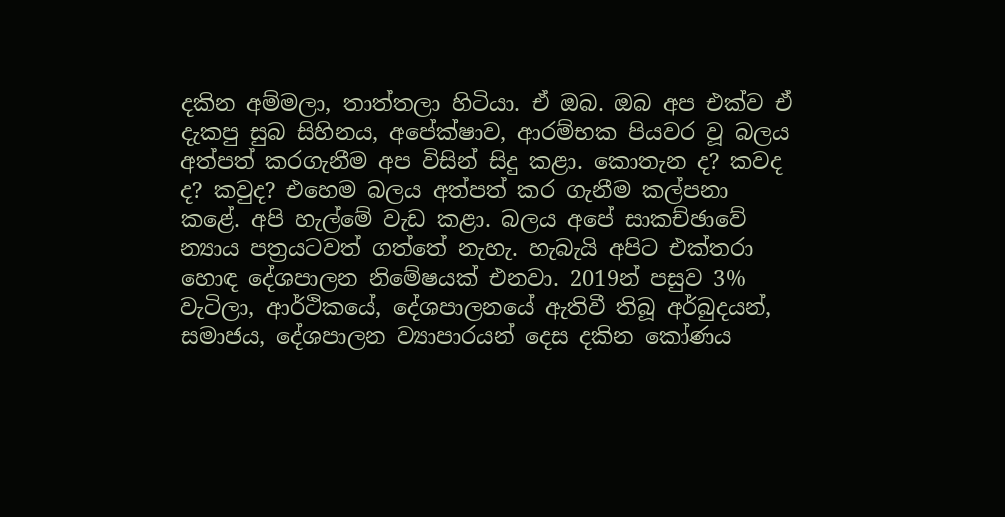දකින අම්මලා, තාත්තලා හිටියා. ඒ ඔබ. ඔබ අප එක්ව ඒ දැකපු සුබ සිහිනය, අපේක්ෂාව, ආරම්භක පියවර වූ බලය අත්පත් කරගැනීම අප විසින් සිදු කළා. කොතැන ද? කවද ද? කවුද? එහෙම බලය අත්පත් කර ගැනීම කල්පනා කළේ. අපි හැල්මේ වැඩ කළා. බලය අපේ සාකච්ඡාවේ න්‍යාය පත්‍රයටවත් ගත්තේ නැහැ. හැබැයි අපිට එක්තරා හොඳ දේශපාලන නිමේෂයක් එනවා. 2019න් පසුව 3% වැටිලා, ආර්ථිකයේ, දේශපාලනයේ ඇතිවී තිබූ අර්බුදයන්, සමාජය, දේශපාලන ව්‍යාපාරයන් දෙස දකින කෝණය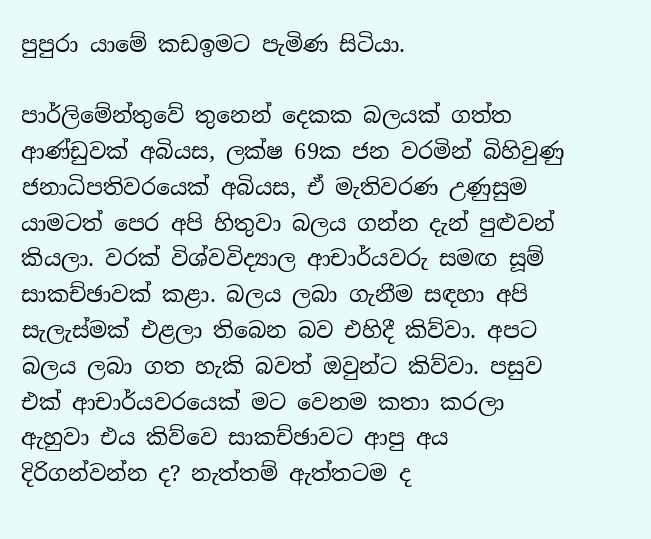පුපුරා යාමේ කඩඉමට පැමිණ සිටියා.

පාර්ලිමේන්තුවේ තුනෙන් දෙකක බලයක් ගත්ත ආණ්ඩුවක් අබියස, ලක්ෂ 69ක ජන වරමින් බිහිවුණු ජනාධිපතිවරයෙක් අබියස, ඒ මැතිවරණ උණුසුම යාමටත් පෙර අපි හිතුවා බලය ගන්න දැන් පුළුවන් කියලා. වරක් විශ්වවිද්‍යාල ආචාර්යවරු සමඟ සූම් සාකච්ඡාවක් කළා. බලය ලබා ගැනීම සඳහා අපි සැලැස්මක් එළලා තිබෙන බව එහිදී කිව්වා. අපට බලය ලබා ගත හැකි බවත් ඔවුන්ට කිව්වා. පසුව එක් ආචාර්යවරයෙක් මට වෙනම කතා කරලා ඇහුවා එය කිව්වෙ සාකච්ඡාවට ආපු අය දිරිගන්වන්න ද? නැත්තම් ඇත්තටම ද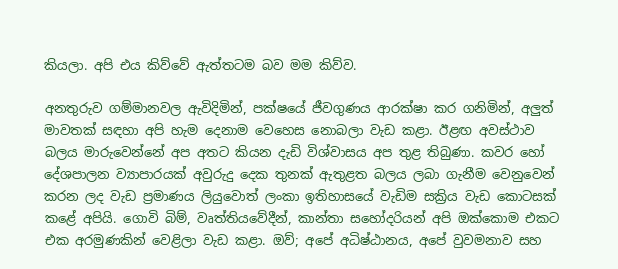කියලා. අපි එය කිව්වේ ඇත්තටම බව මම කිව්ව.

අනතුරුව ගම්මානවල ඇවිදිමින්, පක්ෂයේ ජීවගුණය ආරක්ෂා කර ගනිමින්, අලුත් මාවතක් සඳහා අපි හැම දෙනාම වෙහෙස නොබලා වැඩ කළා. ඊළඟ අවස්ථාව බලය මාරුවෙන්නේ අප අතට කියන දැඩි විශ්වාසය අප තුළ තිබුණා. කවර හෝ දේශපාලන ව්‍යාපාරයක් අවුරුදු දෙක තුනක් ඇතුළත බලය ලබා ගැනීම වෙනුවෙන් කරන ලද වැඩ ප්‍රමාණය ලියුවොත් ලංකා ඉතිහාසයේ වැඩිම සක්‍රිය වැඩ කොටසක් කළේ අපියි. ගොවි බිම්, වෘත්තියවේදීන්, කාන්තා සහෝදරියන් අපි ඔක්කොම එකට එක අරමුණකින් වෙළිලා වැඩ කළා. ඔව්; අපේ අධිෂ්ඨානය, අපේ වුවමනාව සහ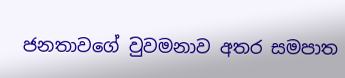ජනතාවගේ වුවමනාව අතර සමපාත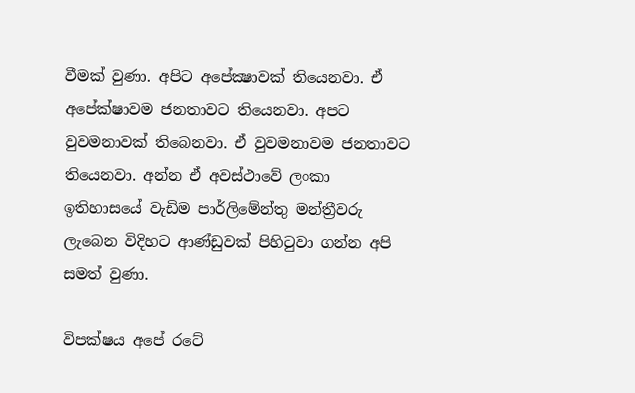වීමක් වුණා. අපිට අපේක්‍ෂාවක් තියෙනවා. ඒ අපේක්ෂාවම ජනතාවට තියෙනවා. අපට වුවමනාවක් තිබෙනවා. ඒ වුවමනාවම ජනතාවට තියෙනවා. අන්න ඒ අවස්ථාවේ ලංකා ඉතිහාසයේ වැඩිම පාර්ලිමේන්තු මන්ත්‍රීවරු ලැබෙන විදිහට ආණ්ඩුවක් පිහිටුවා ගන්න අපි සමත් වුණා.

විපක්ෂය අපේ රටේ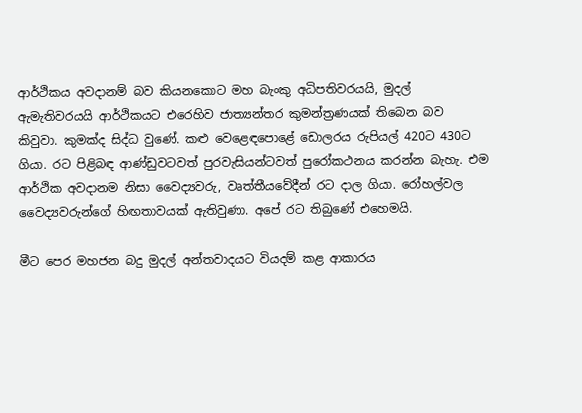ආර්ථිකය අවදානම් බව කියනකොට මහ බැංකු අධිපතිවරයයි, මුදල් ඇමැතිවරයයි ආර්ථිකයට එරෙහිව ජාත්‍යන්තර කුමන්ත්‍රණයක් තිබෙන බව කිවුවා. කුමක්ද සිද්ධ වුණේ. කළු වෙළෙඳපොළේ ඩොලරය රුපියල් 420ට 430ට ගියා. රට පිළිබඳ ආණ්ඩුවටවත් පුරවැසියන්ටවත් පුරෝකථනය කරන්න බැහැ. එම ආර්ථික අවදානම නිසා වෛද්‍යවරු, වෘත්තීයවේදීන් රට දාල ගියා. රෝහල්වල වෛද්‍යවරුන්ගේ හිඟතාවයක් ඇතිවුණා. අපේ රට තිබුණේ එහෙමයි.

මීට පෙර මහජන බදු මුදල් අන්තවාදයට වියදම් කළ ආකාරය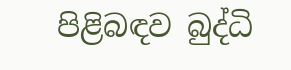පිළිබඳව බුද්ධි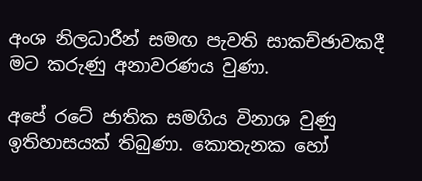අංශ නිලධාරීන් සමඟ පැවති සාකච්ඡාවකදී මට කරුණු අනාවරණය වුණා.

අපේ රටේ ජාතික සමගිය විනාශ වුණු ඉතිහාසයක් තිබුණා. කොතැනක හෝ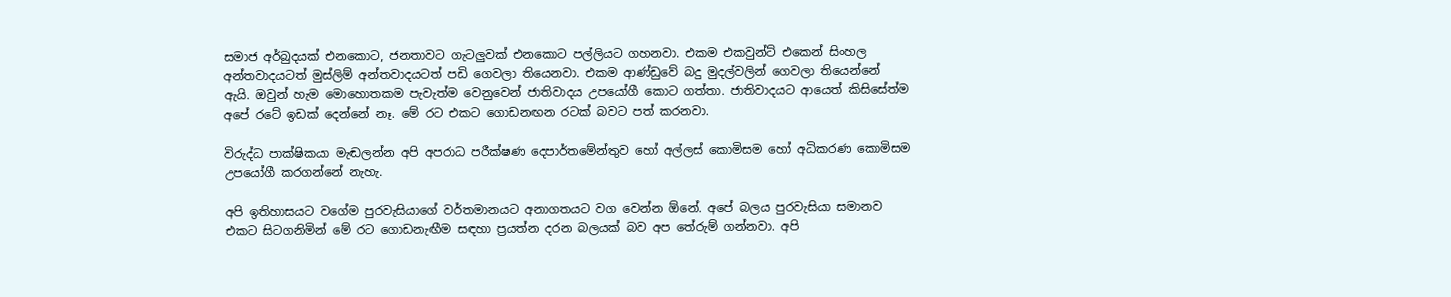සමාජ අර්බුදයක් එනකොට, ජනතාවට ගැටලුවක් එනකොට පල්ලියට ගහනවා. එකම එකවුන්ට් එකෙන් සිංහල අන්තවාදයටත් මුස්ලිම් අන්තවාදයටත් පඩි ගෙවලා තියෙනවා. එකම ආණ්ඩුවේ බදු මුදල්වලින් ගෙවලා තියෙන්නේ ඇයි. ඔවුන් හැම මොහොතකම පැවැත්ම වෙනුවෙන් ජාතිවාදය උපයෝගී කොට ගත්තා. ජාතිවාදයට ආයෙත් කිසිසේත්ම අපේ රටේ ඉඩක් දෙන්නේ නෑ. මේ රට එකට ගොඩනඟන රටක් බවට පත් කරනවා.

විරුද්ධ පාක්ෂිකයා මැඬලන්න අපි අපරාධ පරීක්ෂණ දෙපාර්තමේන්තුව හෝ අල්ලස් කොමිසම හෝ අධිකරණ කොමිසම උපයෝගී කරගන්නේ නැහැ.

අපි ඉතිහාසයට වගේම පුරවැසියාගේ වර්තමානයට අනාගතයට වග වෙන්න ඕනේ. අපේ බලය පුරවැසියා සමානව එකට සිටගනිමින් මේ රට ගොඩනැ‍ඟීම සඳහා ප්‍රයත්න දරන බලයක් බව අප තේරුම් ගන්නවා. අපි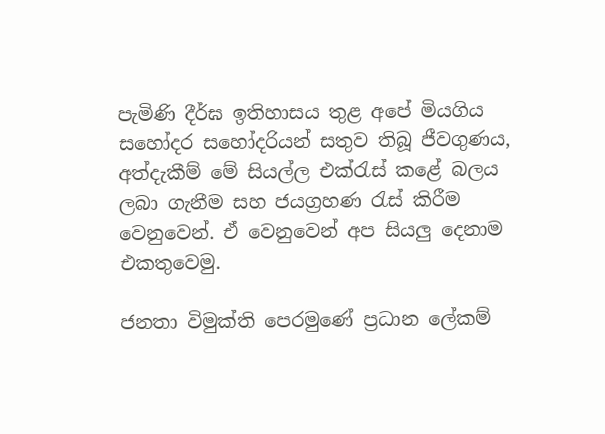පැමිණි දීර්ඝ ඉතිහාසය තුළ අපේ මියගිය සහෝදර සහෝදරියන් සතුව තිබූ ජීවගුණය, අත්දැකීම් මේ සියල්ල එක්රැස් කළේ බලය ලබා ගැනීම සහ ජයග්‍රහණ රැස් කිරීම වෙනුවෙන්. ඒ වෙනුවෙන් අප සියලු දෙනාම එකතුවෙමු.

ජනතා විමුක්ති පෙරමුණේ ප්‍රධාන ලේකම්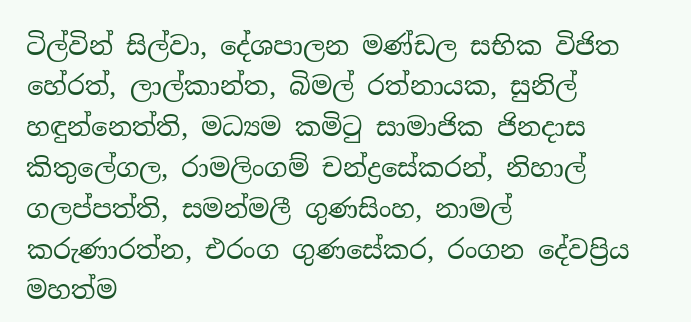ටිල්වින් සිල්වා, දේශපාලන මණ්ඩල සභික විජිත හේරත්, ලාල්කාන්ත, බිමල් රත්නායක, සුනිල් හඳුන්නෙත්ති, මධ්‍යම කමිටු සාමාජික ජිනදාස කිතුලේගල, රාමලිංගම් චන්ද්‍රසේකරන්, නිහාල් ගලප්පත්ති, සමන්මලී ගුණසිංහ, නාමල් කරුණාරත්න, එරංග ගුණසේකර, රංගන දේවප්‍රිය මහත්ම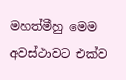මහත්මීහු මෙම අවස්ථාවට එක්ව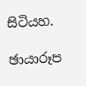සිටියහ.

ඡායාරූප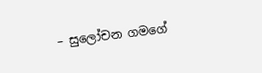– සුලෝචන ගමගේ